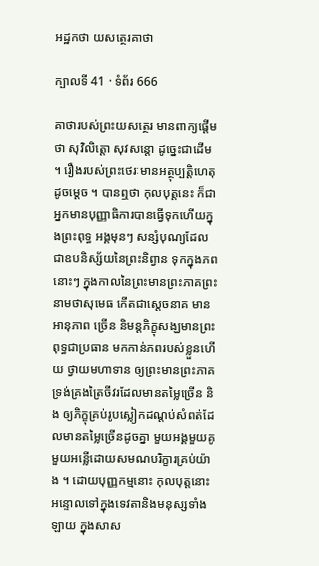អដ្ឋកថា យសត្ថេរគាថា

ក្បាលទី 41 · ទំព័រ 666

គាថារបស់ព្រះយសត្ថេរ មានពាក្យផ្តើមថា សុវិលិត្តោ សុវសន្តោ ដូច្នេះជាដើម ។ រឿងរបស់ព្រះថេរៈមានអត្ថុប្បត្តិហេតុដូចម្តេច ។ បានឮថា កុលបុត្តនេះ ក៏ជាអ្នកមានបុញ្ញាធិការបានធ្វើទុកហើយក្នុងព្រះពុទ្ធ អង្គមុនៗ សន្សំបុណ្យដែលជាឧបនិស្ស័យនៃព្រះនិព្វាន ទុកក្នុងភពនោះៗ ក្នុងកាលនៃព្រះមានព្រះភាគព្រះនាមថាសុមេធ កើតជាស្តេចនាគ មានអានុភាព ច្រើន និមន្តភិក្ខុសង្ឃមានព្រះពុទ្ធជាប្រធាន មកកាន់ភពរបស់ខ្លួនហើយ ថ្វាយមហាទាន ឲ្យព្រះមានព្រះភាគទ្រង់គ្រងត្រៃចីវរដែលមានតម្លៃច្រើន និង ឲ្យភិក្ខុគ្រប់រូបស្លៀកដណ្តប់សំពត់ដែលមានតម្លៃច្រើនដូចគ្នា មួយអង្គមួយគូ មួយអន្លើដោយសមណបរិក្ខារគ្រប់យ៉ាង ។ ដោយបុញ្ញកម្មនោះ កុលបុត្តនោះអន្ទោលទៅក្នុងទេវតានិងមនុស្សទាំងឡាយ ក្នុងសាស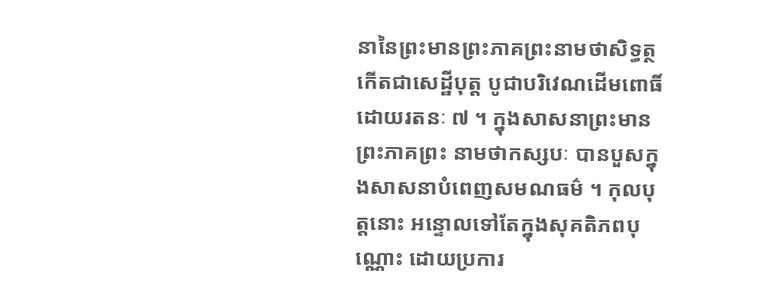នានៃព្រះមានព្រះភាគព្រះនាមថាសិទ្ធត្ថ កើតជាសេដ្ឋីបុត្ត បូជាបរិវេណដើមពោធិ៍ដោយរតនៈ ៧ ។ ក្នុងសាសនាព្រះមានព្រះភាគព្រះ នាមថាកស្សបៈ បានបួសក្នុងសាសនាបំពេញសមណធម៌ ។ កុលបុត្តនោះ អន្ទោលទៅតែក្នុងសុគតិភពបុណ្ណោះ ដោយប្រការ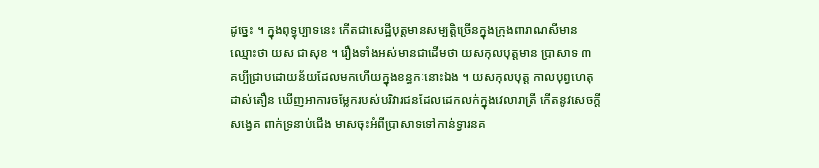ដូច្នេះ ។ ក្នុងពុទ្ធុប្បាទនេះ កើតជាសេដ្ឋីបុត្តមានសម្បត្តិច្រើនក្នុងក្រុងពារាណសីមានឈ្មោះថា យស ជាសុខ ។ រឿងទាំងអស់មានជាដើមថា យសកុលបុត្តមាន ប្រាសាទ ៣ គប្បីជ្រាបដោយន័យដែលមកហើយក្នុងខន្ធកៈនោះឯង ។ យសកុលបុត្ត កាលបុព្វហេតុដាស់តឿន ឃើញអាការចម្លែករបស់បរិវារជនដែលដេកលក់ក្នុងវេលារាត្រី កើតនូវសេចក្តីសង្វេគ ពាក់ទ្រនាប់ជើង មាសចុះអំពីប្រាសាទទៅកាន់ទ្វារនគ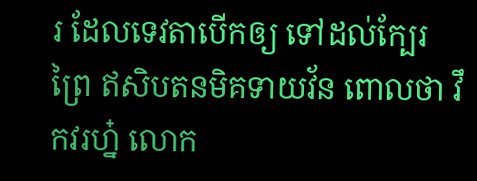រ ដែលទេវតាបើកឲ្យ ទៅដល់ក្បែរព្រៃ ឥសិបតនមិគទាយវ័ន ពោលថា វឹកវរហ្ន៎ លោក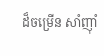ដ៏ចម្រើន សាំញ៉ាំ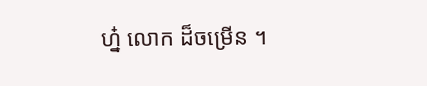ហ្ន៎ លោក ដ៏ចម្រើន ។